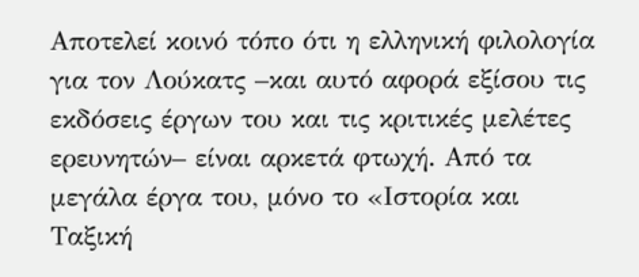Αποτελεί κοινό τόπο ότι η ελληνική φιλολογία για τον Λούκατς –και αυτό αφορά εξίσου τις εκδόσεις έργων του και τις κριτικές μελέτες ερευνητών– είναι αρκετά φτωχή. Από τα μεγάλα έργα του, μόνο το «Ιστορία και Ταξική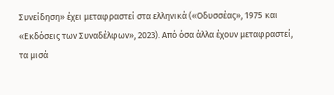Συνείδηση» έχει μεταφραστεί στα ελληνικά («Οδυσσέας», 1975 και «Εκδόσεις των Συναδέλφων», 2023). Από όσα άλλα έχουν μεταφραστεί, τα μισά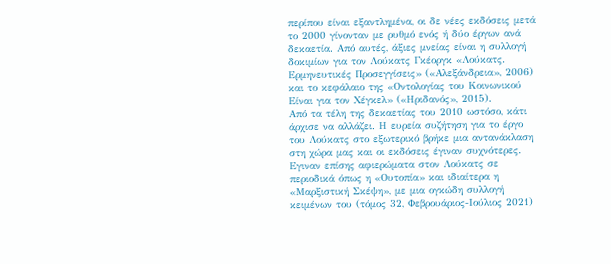περίπου είναι εξαντλημένα, οι δε νέες εκδόσεις μετά το 2000 γίνονταν με ρυθμό ενός ή δύο έργων ανά δεκαετία. Από αυτές, άξιες μνείας είναι η συλλογή δοκιμίων για τον Λούκατς Γκέοργκ «Λούκατς. Ερμηνευτικές Προσεγγίσεις» («Αλεξάνδρεια», 2006) και το κεφάλαιο της «Οντολογίας του Κοινωνικού Είναι για τον Χέγκελ» («Ηριδανός», 2015).
Από τα τέλη της δεκαετίας του 2010 ωστόσο, κάτι άρχισε να αλλάζει. Η ευρεία συζήτηση για το έργο του Λούκατς στο εξωτερικό βρήκε μια αντανάκλαση στη χώρα μας και οι εκδόσεις έγιναν συχνότερες. Εγιναν επίσης αφιερώματα στον Λούκατς σε περιοδικά όπως η «Ουτοπία» και ιδιαίτερα η «Μαρξιστική Σκέψη», με μια ογκώδη συλλογή κειμένων του (τόμος 32, Φεβρουάριος-Ιούλιος 2021)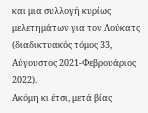και μια συλλογή κυρίως μελετημάτων για τον Λούκατς (διαδικτυακός τόμος 33, Αύγουστος 2021-Φεβρουάριος 2022).
Ακόμη κι έτσι, μετά βίας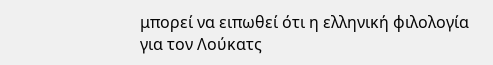μπορεί να ειπωθεί ότι η ελληνική φιλολογία για τον Λούκατς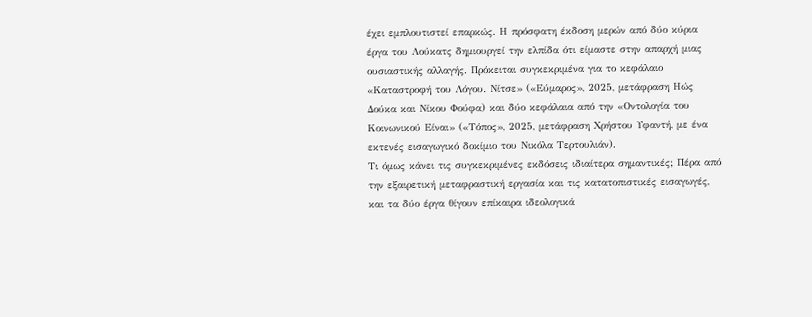έχει εμπλουτιστεί επαρκώς. Η πρόσφατη έκδοση μερών από δύο κύρια έργα του Λούκατς δημιουργεί την ελπίδα ότι είμαστε στην απαρχή μιας ουσιαστικής αλλαγής. Πρόκειται συγκεκριμένα για το κεφάλαιο «Καταστροφή του Λόγου. Νίτσε» («Εύμαρος», 2025, μετάφραση Ηώς Δούκα και Νίκου Φούφα) και δύο κεφάλαια από την «Οντολογία του Κοινωνικού Είναι» («Τόπος», 2025, μετάφραση Χρήστου Υφαντή, με ένα εκτενές εισαγωγικό δοκίμιο του Νικόλα Τερτουλιάν).
Τι όμως κάνει τις συγκεκριμένες εκδόσεις ιδιαίτερα σημαντικές; Πέρα από την εξαιρετική μεταφραστική εργασία και τις κατατοπιστικές εισαγωγές, και τα δύο έργα θίγουν επίκαιρα ιδεολογικά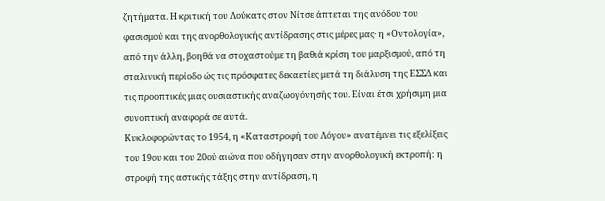ζητήματα. Η κριτική του Λούκατς στον Νίτσε άπτεται της ανόδου του φασισμού και της ανορθολογικής αντίδρασης στις μέρες μας· η «Οντολογία», από την άλλη, βοηθά να στοχαστούμε τη βαθιά κρίση του μαρξισμού, από τη σταλινική περίοδο ώς τις πρόσφατες δεκαετίες μετά τη διάλυση της ΕΣΣΔ και τις προοπτικές μιας ουσιαστικής αναζωογόνησής του. Είναι έτσι χρήσιμη μια συνοπτική αναφορά σε αυτά.
Κυκλοφορώντας το 1954, η «Καταστροφή του Λόγου» ανατέμνει τις εξελίξεις του 19ου και του 20ού αιώνα που οδήγησαν στην ανορθολογική εκτροπή: η στροφή της αστικής τάξης στην αντίδραση, η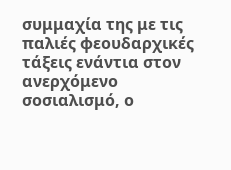συμμαχία της με τις παλιές φεουδαρχικές τάξεις ενάντια στον ανερχόμενο σοσιαλισμό, ο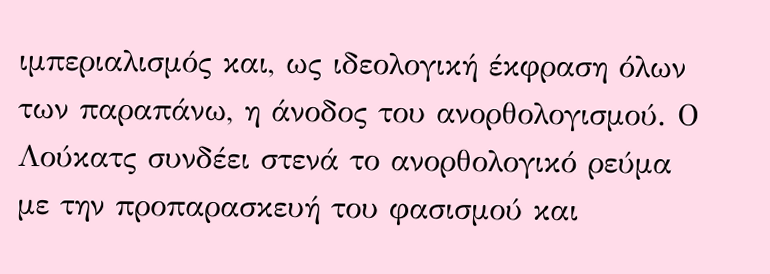ιμπεριαλισμός και, ως ιδεολογική έκφραση όλων των παραπάνω, η άνοδος του ανορθολογισμού. Ο Λούκατς συνδέει στενά το ανορθολογικό ρεύμα με την προπαρασκευή του φασισμού και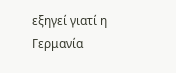εξηγεί γιατί η Γερμανία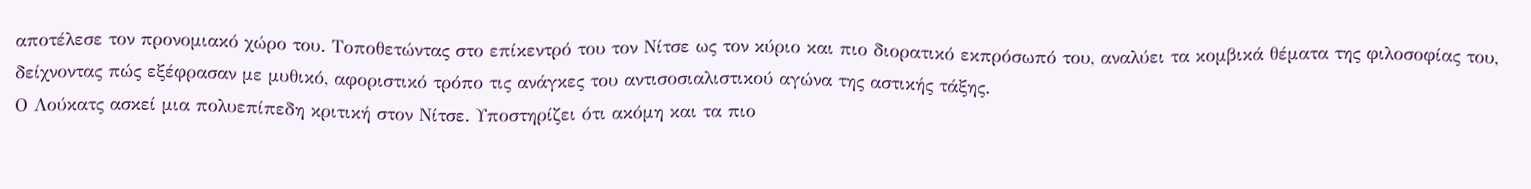αποτέλεσε τον προνομιακό χώρο του. Τοποθετώντας στο επίκεντρό του τον Νίτσε ως τον κύριο και πιο διορατικό εκπρόσωπό του, αναλύει τα κομβικά θέματα της φιλοσοφίας του, δείχνοντας πώς εξέφρασαν με μυθικό, αφοριστικό τρόπο τις ανάγκες του αντισοσιαλιστικού αγώνα της αστικής τάξης.
Ο Λούκατς ασκεί μια πολυεπίπεδη κριτική στον Νίτσε. Υποστηρίζει ότι ακόμη και τα πιο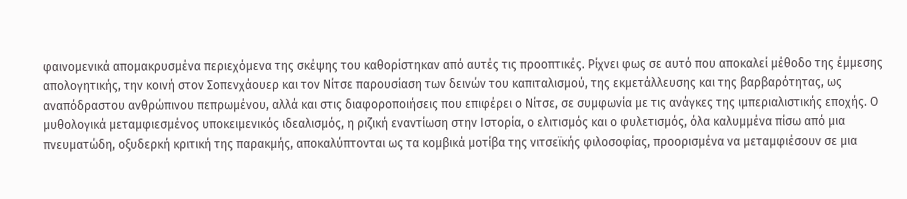φαινομενικά απομακρυσμένα περιεχόμενα της σκέψης του καθορίστηκαν από αυτές τις προοπτικές. Ρίχνει φως σε αυτό που αποκαλεί μέθοδο της έμμεσης απολογητικής, την κοινή στον Σοπενχάουερ και τον Νίτσε παρουσίαση των δεινών του καπιταλισμού, της εκμετάλλευσης και της βαρβαρότητας, ως αναπόδραστου ανθρώπινου πεπρωμένου, αλλά και στις διαφοροποιήσεις που επιφέρει ο Νίτσε, σε συμφωνία με τις ανάγκες της ιμπεριαλιστικής εποχής. Ο μυθολογικά μεταμφιεσμένος υποκειμενικός ιδεαλισμός, η ριζική εναντίωση στην Ιστορία, ο ελιτισμός και ο φυλετισμός, όλα καλυμμένα πίσω από μια πνευματώδη, οξυδερκή κριτική της παρακμής, αποκαλύπτονται ως τα κομβικά μοτίβα της νιτσεϊκής φιλοσοφίας, προορισμένα να μεταμφιέσουν σε μια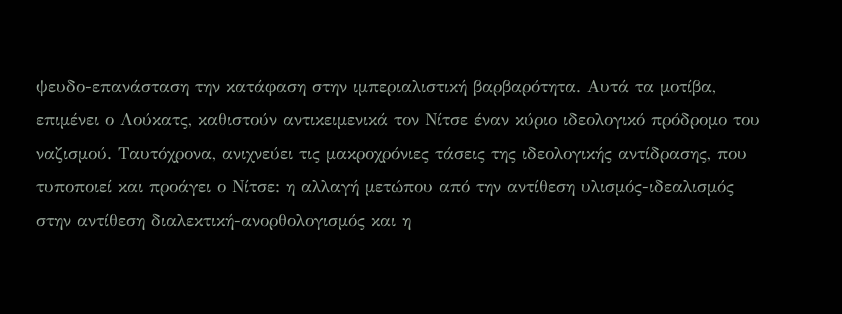ψευδο-επανάσταση την κατάφαση στην ιμπεριαλιστική βαρβαρότητα. Αυτά τα μοτίβα, επιμένει ο Λούκατς, καθιστούν αντικειμενικά τον Νίτσε έναν κύριο ιδεολογικό πρόδρομο του ναζισμού. Ταυτόχρονα, ανιχνεύει τις μακροχρόνιες τάσεις της ιδεολογικής αντίδρασης, που τυποποιεί και προάγει ο Νίτσε: η αλλαγή μετώπου από την αντίθεση υλισμός-ιδεαλισμός στην αντίθεση διαλεκτική-ανορθολογισμός και η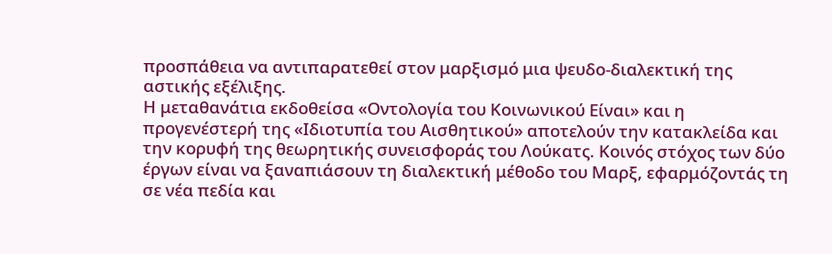προσπάθεια να αντιπαρατεθεί στον μαρξισμό μια ψευδο-διαλεκτική της αστικής εξέλιξης.
Η μεταθανάτια εκδοθείσα «Οντολογία του Κοινωνικού Είναι» και η προγενέστερή της «Ιδιοτυπία του Αισθητικού» αποτελούν την κατακλείδα και την κορυφή της θεωρητικής συνεισφοράς του Λούκατς. Κοινός στόχος των δύο έργων είναι να ξαναπιάσουν τη διαλεκτική μέθοδο του Μαρξ, εφαρμόζοντάς τη σε νέα πεδία και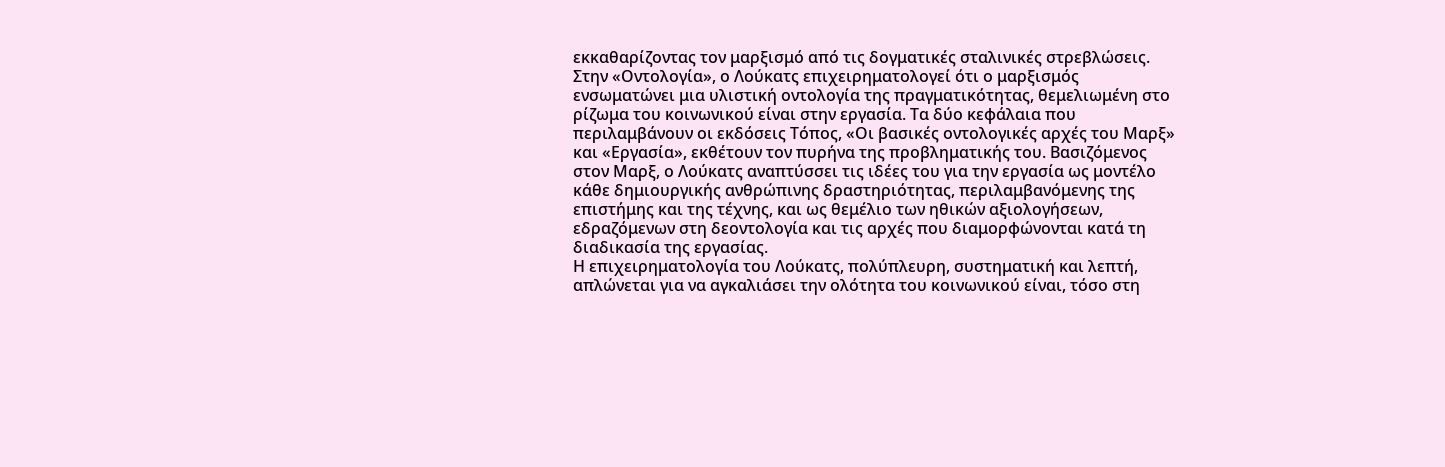εκκαθαρίζοντας τον μαρξισμό από τις δογματικές σταλινικές στρεβλώσεις.
Στην «Οντολογία», ο Λούκατς επιχειρηματολογεί ότι ο μαρξισμός ενσωματώνει μια υλιστική οντολογία της πραγματικότητας, θεμελιωμένη στο ρίζωμα του κοινωνικού είναι στην εργασία. Τα δύο κεφάλαια που περιλαμβάνουν οι εκδόσεις Τόπος, «Οι βασικές οντολογικές αρχές του Μαρξ» και «Εργασία», εκθέτουν τον πυρήνα της προβληματικής του. Βασιζόμενος στον Μαρξ, ο Λούκατς αναπτύσσει τις ιδέες του για την εργασία ως μοντέλο κάθε δημιουργικής ανθρώπινης δραστηριότητας, περιλαμβανόμενης της επιστήμης και της τέχνης, και ως θεμέλιο των ηθικών αξιολογήσεων, εδραζόμενων στη δεοντολογία και τις αρχές που διαμορφώνονται κατά τη διαδικασία της εργασίας.
Η επιχειρηματολογία του Λούκατς, πολύπλευρη, συστηματική και λεπτή, απλώνεται για να αγκαλιάσει την ολότητα του κοινωνικού είναι, τόσο στη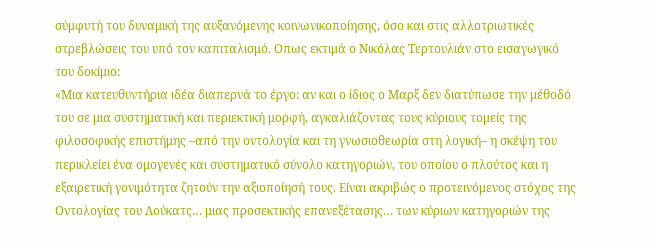σύμφυτή του δυναμική της αυξανόμενης κοινωνικοποίησης, όσο και στις αλλοτριωτικές στρεβλώσεις του υπό τον καπιταλισμό. Οπως εκτιμά ο Νικόλας Τερτουλιάν στο εισαγωγικό του δοκίμιο:
«Μια κατευθυντήρια ιδέα διαπερνά το έργο: αν και ο ίδιος ο Μαρξ δεν διατύπωσε την μέθοδό του σε μια συστηματική και περιεκτική μορφή, αγκαλιάζοντας τους κύριους τομείς της φιλοσοφικής επιστήμης –από την οντολογία και τη γνωσιοθεωρία στη λογική– η σκέψη του περικλείει ένα ομογενές και συστηματικό σύνολο κατηγοριών, του οποίου ο πλούτος και η εξαιρετική γονιμότητα ζητούν την αξιοποίησή τους. Είναι ακριβώς ο προτεινόμενος στόχος της Οντολογίας του Λούκατς… μιας προσεκτικής επανεξέτασης… των κύριων κατηγοριών της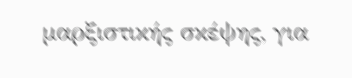μαρξιστικής σκέψης, για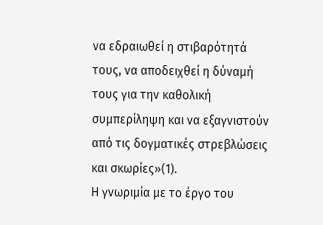να εδραιωθεί η στιβαρότητά τους, να αποδειχθεί η δύναμή τους για την καθολική συμπερίληψη και να εξαγνιστούν από τις δογματικές στρεβλώσεις και σκωρίες»(1).
Η γνωριμία με το έργο του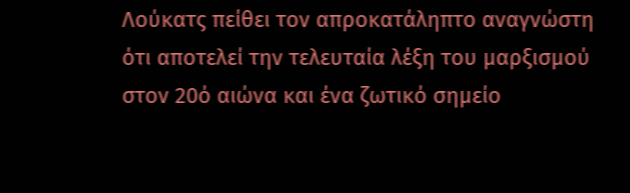Λούκατς πείθει τον απροκατάληπτο αναγνώστη ότι αποτελεί την τελευταία λέξη του μαρξισμού στον 20ό αιώνα και ένα ζωτικό σημείο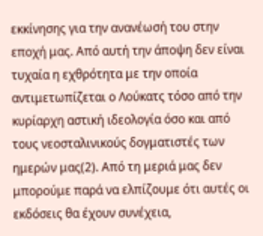εκκίνησης για την ανανέωσή του στην εποχή μας. Από αυτή την άποψη δεν είναι τυχαία η εχθρότητα με την οποία αντιμετωπίζεται ο Λούκατς τόσο από την κυρίαρχη αστική ιδεολογία όσο και από τους νεοσταλινικούς δογματιστές των ημερών μας(2). Από τη μεριά μας δεν μπορούμε παρά να ελπίζουμε ότι αυτές οι εκδόσεις θα έχουν συνέχεια,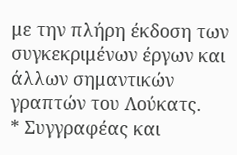με την πλήρη έκδοση των συγκεκριμένων έργων και άλλων σημαντικών γραπτών του Λούκατς.
* Συγγραφέας και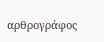αρθρογράφος